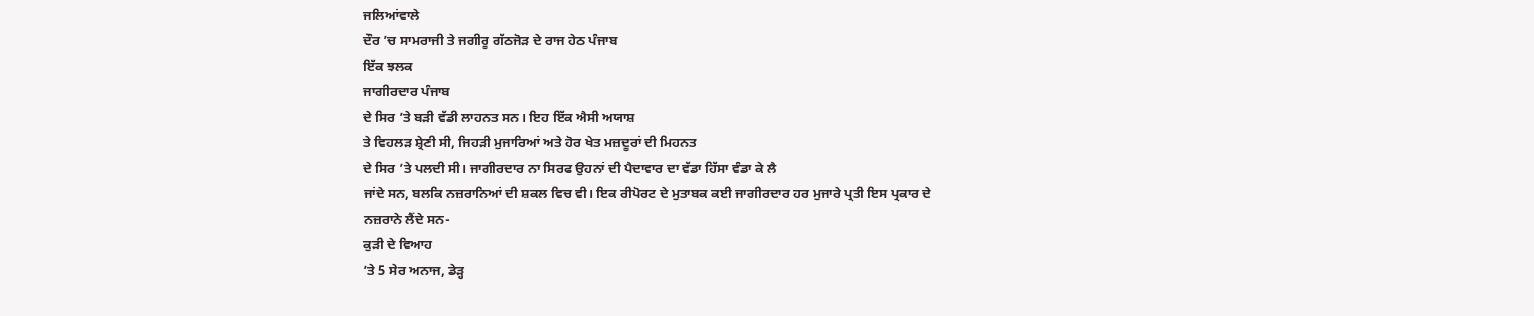ਜਲਿਆਂਵਾਲੇ
ਦੌਰ ’ਚ ਸਾਮਰਾਜੀ ਤੇ ਜਗੀਰੂ ਗੱਠਜੋੜ ਦੇ ਰਾਜ ਹੇਠ ਪੰਜਾਬ
ਇੱਕ ਝਲਕ
ਜਾਗੀਰਦਾਰ ਪੰਜਾਬ
ਦੇ ਸਿਰ ’ਤੇ ਬੜੀ ਵੱਡੀ ਲਾਹਨਤ ਸਨ। ਇਹ ਇੱਕ ਐਸੀ ਅਯਾਸ਼
ਤੇ ਵਿਹਲੜ ਸ਼੍ਰੇਣੀ ਸੀ, ਜਿਹੜੀ ਮੁਜਾਰਿਆਂ ਅਤੇ ਹੋਰ ਖੇਤ ਮਜ਼ਦੂਰਾਂ ਦੀ ਮਿਹਨਤ
ਦੇ ਸਿਰ ’ਤੇ ਪਲਦੀ ਸੀ। ਜਾਗੀਰਦਾਰ ਨਾ ਸਿਰਫ ਉਹਨਾਂ ਦੀ ਪੈਦਾਵਾਰ ਦਾ ਵੱਡਾ ਹਿੱਸਾ ਵੰਡਾ ਕੇ ਲੈ
ਜਾਂਦੇ ਸਨ, ਬਲਕਿ ਨਜ਼ਰਾਨਿਆਂ ਦੀ ਸ਼ਕਲ ਵਿਚ ਵੀ। ਇਕ ਰੀਪੋਰਟ ਦੇ ਮੁਤਾਬਕ ਕਈ ਜਾਗੀਰਦਾਰ ਹਰ ਮੁਜਾਰੇ ਪ੍ਰਤੀ ਇਸ ਪ੍ਰਕਾਰ ਦੇ
ਨਜ਼ਰਾਨੇ ਲੈਂਦੇ ਸਨ-
ਕੁੜੀ ਦੇ ਵਿਆਹ
’ਤੇ 5 ਸੇਰ ਅਨਾਜ, ਡੇੜ੍ਹ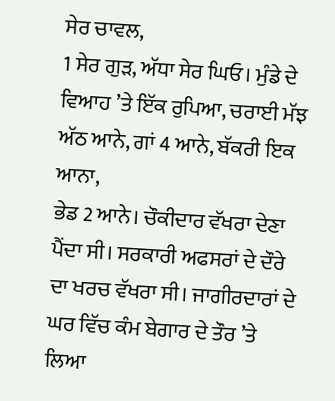ਸੇਰ ਚਾਵਲ,
1 ਸੇਰ ਗੁੜ, ਅੱਧਾ ਸੇਰ ਘਿਓ। ਮੁੰਡੇ ਦੇ ਵਿਆਹ ’ਤੇ ਇੱਕ ਰੁਪਿਆ, ਚਰਾਈ ਮੱਝ ਅੱਠ ਆਨੇ, ਗਾਂ 4 ਆਨੇ, ਬੱਕਰੀ ਇਕ ਆਨਾ,
ਭੇਡ 2 ਆਨੇ। ਚੌਕੀਦਾਰ ਵੱਖਰਾ ਦੇਣਾ ਪੈਂਦਾ ਸੀ। ਸਰਕਾਰੀ ਅਫਸਰਾਂ ਦੇ ਦੌਰੇ ਦਾ ਖਰਚ ਵੱਖਰਾ ਸੀ। ਜਾਗੀਰਦਾਰਾਂ ਦੇ ਘਰ ਵਿੱਚ ਕੰਮ ਬੇਗਾਰ ਦੇ ਤੌਰ ’ਤੇ ਲਿਆ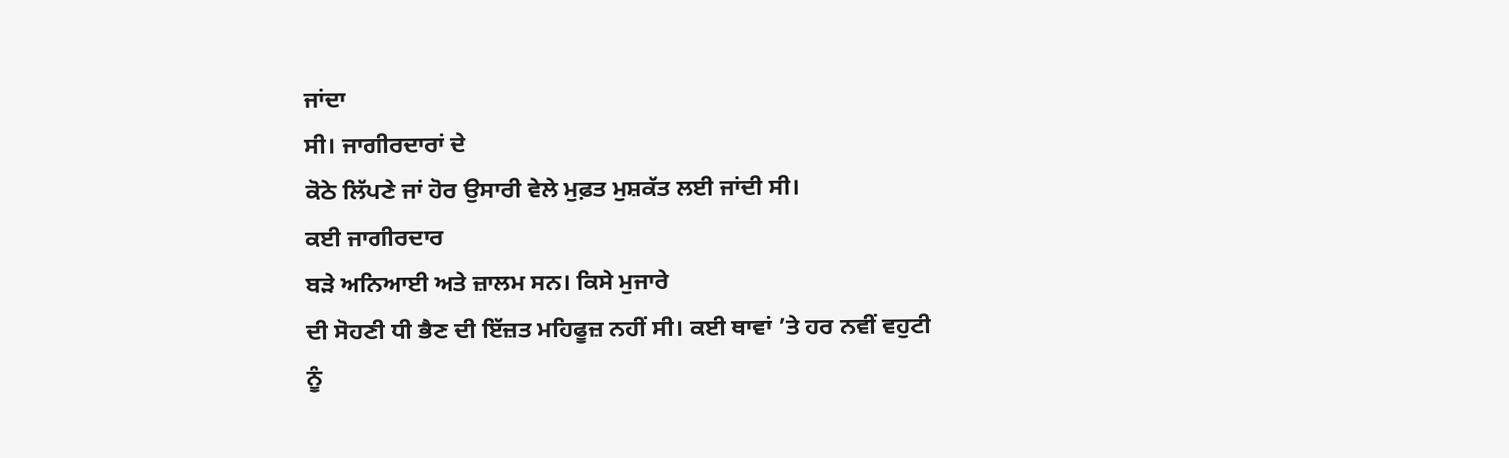ਜਾਂਦਾ
ਸੀ। ਜਾਗੀਰਦਾਰਾਂ ਦੇ
ਕੋਠੇ ਲਿੱਪਣੇ ਜਾਂ ਹੋਰ ਉਸਾਰੀ ਵੇਲੇ ਮੁਫ਼ਤ ਮੁਸ਼ਕੱਤ ਲਈ ਜਾਂਦੀ ਸੀ।
ਕਈ ਜਾਗੀਰਦਾਰ
ਬੜੇ ਅਨਿਆਈ ਅਤੇ ਜ਼ਾਲਮ ਸਨ। ਕਿਸੇ ਮੁਜਾਰੇ
ਦੀ ਸੋਹਣੀ ਧੀ ਭੈਣ ਦੀ ਇੱਜ਼ਤ ਮਹਿਫੂਜ਼ ਨਹੀਂ ਸੀ। ਕਈ ਥਾਵਾਂ ’ਤੇ ਹਰ ਨਵੀਂ ਵਹੁਟੀ
ਨੂੰ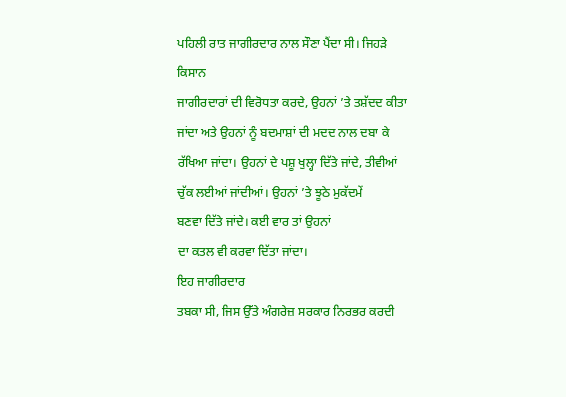ਪਹਿਲੀ ਰਾਤ ਜਾਗੀਰਦਾਰ ਨਾਲ ਸੌਣਾ ਪੈਂਦਾ ਸੀ। ਜਿਹੜੇ ਕਿਸਾਨ
ਜਾਗੀਰਦਾਰਾਂ ਦੀ ਵਿਰੋਧਤਾ ਕਰਦੇ, ਉਹਨਾਂ ’ਤੇ ਤਸ਼ੱਦਦ ਕੀਤਾ
ਜਾਂਦਾ ਅਤੇ ਉਹਨਾਂ ਨੂੰ ਬਦਮਾਸ਼ਾਂ ਦੀ ਮਦਦ ਨਾਲ ਦਬਾ ਕੇ ਰੱਖਿਆ ਜਾਂਦਾ। ਉਹਨਾਂ ਦੇ ਪਸ਼ੂ ਖੁਲ੍ਹਾ ਦਿੱਤੇ ਜਾਂਦੇ, ਤੀਵੀਆਂ ਚੁੱਕ ਲਈਆਂ ਜਾਂਦੀਆਂ। ਉਹਨਾਂ ’ਤੇ ਝੂਠੇ ਮੁਕੱਦਮੇਂ
ਬਣਵਾ ਦਿੱਤੇ ਜਾਂਦੇ। ਕਈ ਵਾਰ ਤਾਂ ਉਹਨਾਂ
ਦਾ ਕਤਲ ਵੀ ਕਰਵਾ ਦਿੱਤਾ ਜਾਂਦਾ।
ਇਹ ਜਾਗੀਰਦਾਰ
ਤਬਕਾ ਸੀ, ਜਿਸ ਉੱਤੇ ਅੰਗਰੇਜ਼ ਸਰਕਾਰ ਨਿਰਭਰ ਕਰਦੀ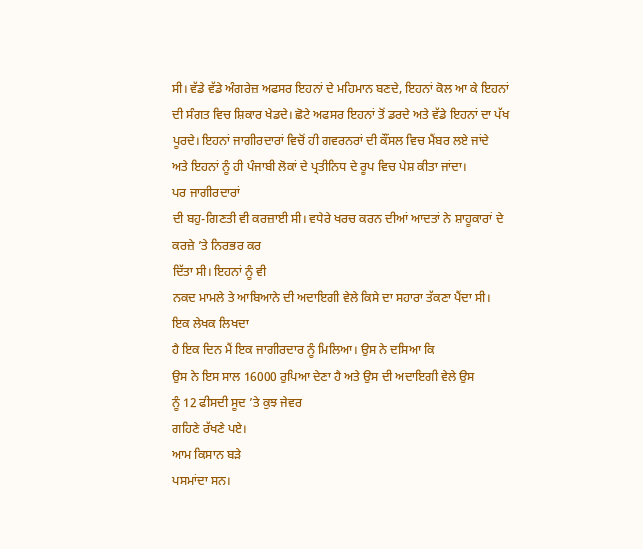ਸੀ। ਵੱਡੇ ਵੱਡੇ ਅੰਗਰੇਜ਼ ਅਫਸਰ ਇਹਨਾਂ ਦੇ ਮਹਿਮਾਨ ਬਣਦੇ, ਇਹਨਾਂ ਕੋਲ ਆ ਕੇ ਇਹਨਾਂ ਦੀ ਸੰਗਤ ਵਿਚ ਸ਼ਿਕਾਰ ਖੇਡਦੇ। ਛੋਟੇ ਅਫਸਰ ਇਹਨਾਂ ਤੋਂ ਡਰਦੇ ਅਤੇ ਵੱਡੇ ਇਹਨਾਂ ਦਾ ਪੱਖ ਪੂਰਦੇ। ਇਹਨਾਂ ਜਾਗੀਰਦਾਰਾਂ ਵਿਚੋਂ ਹੀ ਗਵਰਨਰਾਂ ਦੀ ਕੌਂਸਲ ਵਿਚ ਮੈਂਬਰ ਲਏ ਜਾਂਦੇ
ਅਤੇ ਇਹਨਾਂ ਨੂੰ ਹੀ ਪੰਜਾਬੀ ਲੋਕਾਂ ਦੇ ਪ੍ਰਤੀਨਿਧ ਦੇ ਰੂਪ ਵਿਚ ਪੇਸ਼ ਕੀਤਾ ਜਾਂਦਾ।
ਪਰ ਜਾਗੀਰਦਾਰਾਂ
ਦੀ ਬਹੁ-ਗਿਣਤੀ ਵੀ ਕਰਜ਼ਾਈ ਸੀ। ਵਧੇਰੇ ਖਰਚ ਕਰਨ ਦੀਆਂ ਆਦਤਾਂ ਨੇ ਸ਼ਾਹੂਕਾਰਾਂ ਦੇ ਕਰਜ਼ੇ ’ਤੇ ਨਿਰਭਰ ਕਰ
ਦਿੱਤਾ ਸੀ। ਇਹਨਾਂ ਨੂੰ ਵੀ
ਨਕਦ ਮਾਮਲੇ ਤੇ ਆਬਿਆਨੇ ਦੀ ਅਦਾਇਗੀ ਵੇਲੇ ਕਿਸੇ ਦਾ ਸਹਾਰਾ ਤੱਕਣਾ ਪੈਂਦਾ ਸੀ।
ਇਕ ਲੇਖਕ ਲਿਖਦਾ
ਹੈ ਇਕ ਦਿਨ ਮੈਂ ਇਕ ਜਾਗੀਰਦਾਰ ਨੂੰ ਮਿਲਿਆ। ਉਸ ਨੇ ਦਸਿਆ ਕਿ
ਉਸ ਨੇ ਇਸ ਸਾਲ 16000 ਰੁਪਿਆ ਦੇਣਾ ਹੈ ਅਤੇ ਉਸ ਦੀ ਅਦਾਇਗੀ ਵੇਲੇ ਉਸ
ਨੂੰ 12 ਫੀਸਦੀ ਸੂਦ ’ਤੇ ਕੁਝ ਜੇਵਰ
ਗਹਿਣੇ ਰੱਖਣੇ ਪਏ।
ਆਮ ਕਿਸਾਨ ਬੜੇ
ਪਸਮਾਂਦਾ ਸਨ।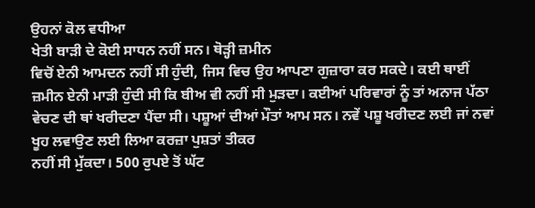ਉਹਨਾਂ ਕੋਲ ਵਧੀਆ
ਖੇਤੀ ਬਾੜੀ ਦੇ ਕੋਈ ਸਾਧਨ ਨਹੀਂ ਸਨ। ਥੋੜ੍ਹੀ ਜ਼ਮੀਨ
ਵਿਚੋਂ ਏਨੀ ਆਮਦਨ ਨਹੀਂ ਸੀ ਹੁੰਦੀ, ਜਿਸ ਵਿਚ ਉਹ ਆਪਣਾ ਗੁਜ਼ਾਰਾ ਕਰ ਸਕਦੇ। ਕਈ ਥਾਈਂ ਜ਼ਮੀਨ ਏਨੀ ਮਾੜੀ ਹੁੰਦੀ ਸੀ ਕਿ ਬੀਅ ਵੀ ਨਹੀਂ ਸੀ ਮੁੜਦਾ। ਕਈਆਂ ਪਰਿਵਾਰਾਂ ਨੂੰ ਤਾਂ ਅਨਾਜ ਪੱਠਾ ਵੇਚਣ ਦੀ ਥਾਂ ਖਰੀਦਣਾ ਪੈਂਦਾ ਸੀ। ਪਸ਼ੂਆਂ ਦੀਆਂ ਮੌਤਾਂ ਆਮ ਸਨ। ਨਵੇਂ ਪਸ਼ੂ ਖਰੀਦਣ ਲਈ ਜਾਂ ਨਵਾਂ ਖੂਹ ਲਵਾਉਣ ਲਈ ਲਿਆ ਕਰਜ਼ਾ ਪੁਸ਼ਤਾਂ ਤੀਕਰ
ਨਹੀਂ ਸੀ ਮੁੱਕਦਾ। 500 ਰੁਪਏ ਤੋਂ ਘੱਟ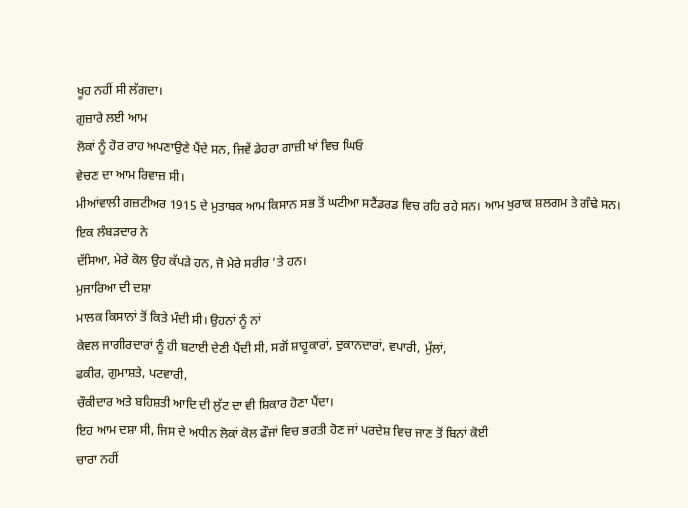ਖੂਹ ਨਹੀਂ ਸੀ ਲੱਗਦਾ।
ਗੁਜ਼ਾਰੇ ਲਈ ਆਮ
ਲੋਕਾਂ ਨੂੰ ਹੋਰ ਰਾਹ ਅਪਣਾਉਣੇ ਪੈਂਦੇ ਸਨ, ਜਿਵੇਂ ਡੇਹਰਾ ਗਾਜ਼ੀ ਖਾਂ ਵਿਚ ਘਿਓ
ਵੇਚਣ ਦਾ ਆਮ ਰਿਵਾਜ਼ ਸੀ।
ਮੀਆਂਵਾਲੀ ਗਜ਼ਟੀਅਰ 1915 ਦੇ ਮੁਤਾਬਕ ਆਮ ਕਿਸਾਨ ਸਭ ਤੋਂ ਘਟੀਆ ਸਟੈਂਡਰਡ ਵਿਚ ਰਹਿ ਰਹੇ ਸਨ। ਆਮ ਖੁਰਾਕ ਸ਼ਲਗਮ ਤੇ ਗੰਢੇ ਸਨ।
ਇਕ ਲੰਬੜਦਾਰ ਨੇ
ਦੱਸਿਆ, ਮੇਰੇ ਕੋਲ ਉਹ ਕੱਪੜੇ ਹਨ, ਜੋ ਮੇਰੇ ਸਰੀਰ ’ਤੇ ਹਨ।
ਮੁਜਾਰਿਆ ਦੀ ਦਸ਼ਾ
ਮਾਲਕ ਕਿਸਾਨਾਂ ਤੋਂ ਕਿਤੇ ਮੰਦੀ ਸੀ। ਉਹਨਾਂ ਨੂੰ ਨਾਂ
ਕੇਵਲ ਜਾਗੀਰਦਾਰਾਂ ਨੂੰ ਹੀ ਬਟਾਈ ਦੇਣੀ ਪੈਂਦੀ ਸੀ, ਸਗੋਂ ਸ਼ਾਹੂਕਾਰਾਂ, ਦੁਕਾਨਦਾਰਾਂ, ਵਪਾਰੀ, ਮੁੱਲਾਂ,
ਫਕੀਰ, ਗੁਮਾਸ਼ਤੇ, ਪਟਵਾਰੀ,
ਚੌਕੀਦਾਰ ਅਤੇ ਬਹਿਸ਼ਤੀ ਆਦਿ ਦੀ ਲੁੱਟ ਦਾ ਵੀ ਸ਼ਿਕਾਰ ਹੋਣਾ ਪੈਂਦਾ।
ਇਹ ਆਮ ਦਸ਼ਾ ਸੀ, ਜਿਸ ਦੇ ਅਧੀਨ ਲੋਕਾਂ ਕੋਲ ਫੌਜਾਂ ਵਿਚ ਭਰਤੀ ਹੋਣ ਜਾਂ ਪਰਦੇਸ਼ ਵਿਚ ਜਾਣ ਤੋਂ ਬਿਨਾਂ ਕੋਈ
ਚਾਰਾ ਨਹੀਂ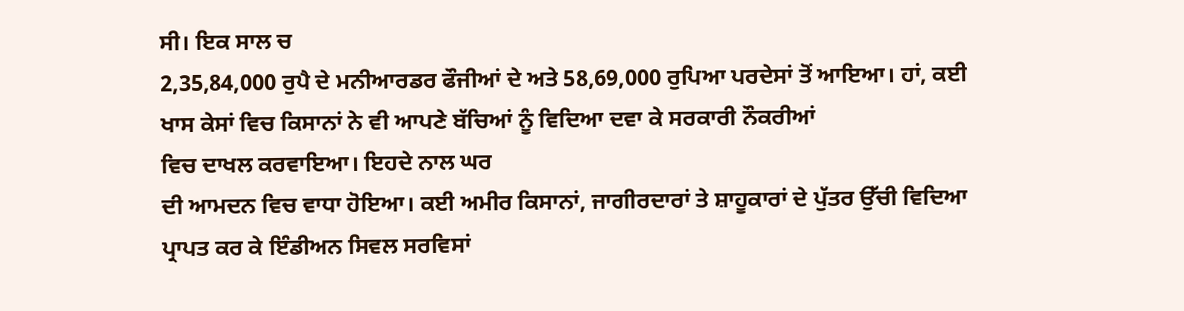ਸੀ। ਇਕ ਸਾਲ ਚ
2,35,84,000 ਰੁਪੈ ਦੇ ਮਨੀਆਰਡਰ ਫੌਜੀਆਂ ਦੇ ਅਤੇ 58,69,000 ਰੁਪਿਆ ਪਰਦੇਸਾਂ ਤੋਂ ਆਇਆ। ਹਾਂ, ਕਈ ਖਾਸ ਕੇਸਾਂ ਵਿਚ ਕਿਸਾਨਾਂ ਨੇ ਵੀ ਆਪਣੇ ਬੱਚਿਆਂ ਨੂੰ ਵਿਦਿਆ ਦਵਾ ਕੇ ਸਰਕਾਰੀ ਨੌਕਰੀਆਂ
ਵਿਚ ਦਾਖਲ ਕਰਵਾਇਆ। ਇਹਦੇ ਨਾਲ ਘਰ
ਦੀ ਆਮਦਨ ਵਿਚ ਵਾਧਾ ਹੋਇਆ। ਕਈ ਅਮੀਰ ਕਿਸਾਨਾਂ, ਜਾਗੀਰਦਾਰਾਂ ਤੇ ਸ਼ਾਹੂਕਾਰਾਂ ਦੇ ਪੁੱਤਰ ਉੱਚੀ ਵਿਦਿਆ ਪ੍ਰਾਪਤ ਕਰ ਕੇ ਇੰਡੀਅਨ ਸਿਵਲ ਸਰਵਿਸਾਂ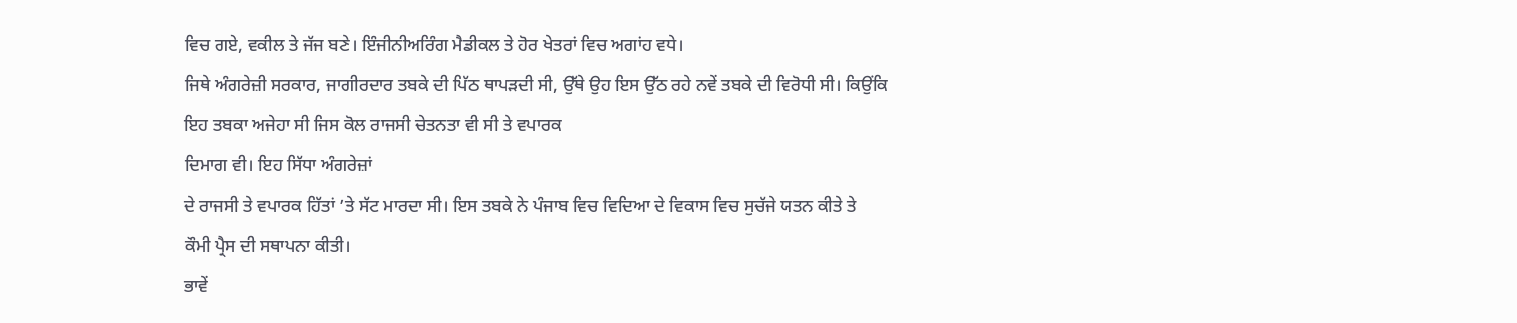ਵਿਚ ਗਏ, ਵਕੀਲ ਤੇ ਜੱਜ ਬਣੇ। ਇੰਜੀਨੀਅਰਿੰਗ ਮੈਡੀਕਲ ਤੇ ਹੋਰ ਖੇਤਰਾਂ ਵਿਚ ਅਗਾਂਹ ਵਧੇ।
ਜਿਥੇ ਅੰਗਰੇਜ਼ੀ ਸਰਕਾਰ, ਜਾਗੀਰਦਾਰ ਤਬਕੇ ਦੀ ਪਿੱਠ ਥਾਪੜਦੀ ਸੀ, ਉੱਥੇ ਉਹ ਇਸ ਉੱਠ ਰਹੇ ਨਵੇਂ ਤਬਕੇ ਦੀ ਵਿਰੋਧੀ ਸੀ। ਕਿਉਂਕਿ ਇਹ ਤਬਕਾ ਅਜੇਹਾ ਸੀ ਜਿਸ ਕੋਲ ਰਾਜਸੀ ਚੇਤਨਤਾ ਵੀ ਸੀ ਤੇ ਵਪਾਰਕ
ਦਿਮਾਗ ਵੀ। ਇਹ ਸਿੱਧਾ ਅੰਗਰੇਜ਼ਾਂ
ਦੇ ਰਾਜਸੀ ਤੇ ਵਪਾਰਕ ਹਿੱਤਾਂ ’ਤੇ ਸੱਟ ਮਾਰਦਾ ਸੀ। ਇਸ ਤਬਕੇ ਨੇ ਪੰਜਾਬ ਵਿਚ ਵਿਦਿਆ ਦੇ ਵਿਕਾਸ ਵਿਚ ਸੁਚੱਜੇ ਯਤਨ ਕੀਤੇ ਤੇ
ਕੌਮੀ ਪ੍ਰੈਸ ਦੀ ਸਥਾਪਨਾ ਕੀਤੀ।
ਭਾਵੇਂ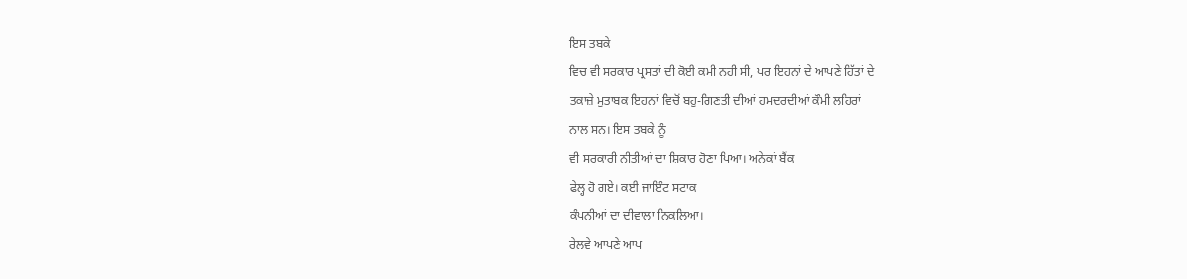ਇਸ ਤਬਕੇ
ਵਿਚ ਵੀ ਸਰਕਾਰ ਪ੍ਰਸਤਾਂ ਦੀ ਕੋਈ ਕਮੀ ਨਹੀ ਸੀ, ਪਰ ਇਹਨਾਂ ਦੇ ਆਪਣੇ ਹਿੱਤਾਂ ਦੇ
ਤਕਾਜ਼ੇ ਮੁਤਾਬਕ ਇਹਨਾਂ ਵਿਚੋਂ ਬਹੁ-ਗਿਣਤੀ ਦੀਆਂ ਹਮਦਰਦੀਆਂ ਕੌਮੀ ਲਹਿਰਾਂ
ਨਾਲ ਸਨ। ਇਸ ਤਬਕੇ ਨੂੰ
ਵੀ ਸਰਕਾਰੀ ਨੀਤੀਆਂ ਦਾ ਸ਼ਿਕਾਰ ਹੋਣਾ ਪਿਆ। ਅਨੇਕਾਂ ਬੈਂਕ
ਫੇਲ੍ਹ ਹੋ ਗਏ। ਕਈ ਜਾਇੰਟ ਸਟਾਕ
ਕੰਪਨੀਆਂ ਦਾ ਦੀਵਾਲਾ ਨਿਕਲਿਆ।
ਰੇਲਵੇ ਆਪਣੇ ਆਪ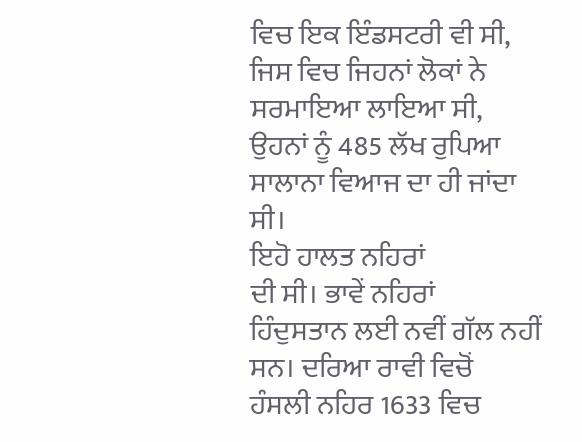ਵਿਚ ਇਕ ਇੰਡਸਟਰੀ ਵੀ ਸੀ, ਜਿਸ ਵਿਚ ਜਿਹਨਾਂ ਲੋਕਾਂ ਨੇ ਸਰਮਾਇਆ ਲਾਇਆ ਸੀ,
ਉਹਨਾਂ ਨੂੰ 485 ਲੱਖ ਰੁਪਿਆ ਸਾਲਾਨਾ ਵਿਆਜ ਦਾ ਹੀ ਜਾਂਦਾ
ਸੀ।
ਇਹੋ ਹਾਲਤ ਨਹਿਰਾਂ
ਦੀ ਸੀ। ਭਾਵੇਂ ਨਹਿਰਾਂ
ਹਿੰਦੁਸਤਾਨ ਲਈ ਨਵੀਂ ਗੱਲ ਨਹੀਂ ਸਨ। ਦਰਿਆ ਰਾਵੀ ਵਿਚੋਂ
ਹੰਸਲੀ ਨਹਿਰ 1633 ਵਿਚ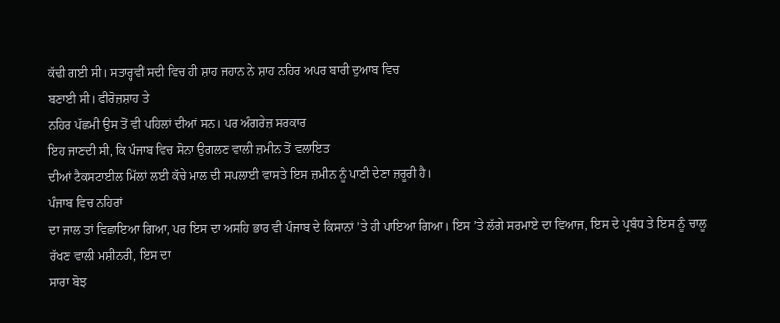ਕੱਢੀ ਗਈ ਸੀ। ਸਤਾਰ੍ਹਵੀਂ ਸਦੀ ਵਿਚ ਹੀ ਸ਼ਾਹ ਜਹਾਨ ਨੇ ਸ਼ਾਹ ਨਹਿਰ ਅਪਰ ਬਾਰੀ ਦੁਆਬ ਵਿਚ
ਬਣਾਈ ਸੀ। ਫੀਰੋਜ਼ਸ਼ਾਹ ਤੇ
ਨਹਿਰ ਪੱਛਮੀ ਉਸ ਤੋਂ ਵੀ ਪਹਿਲਾਂ ਦੀਆਂ ਸਨ। ਪਰ ਅੰਗਰੇਜ਼ ਸਰਕਾਰ
ਇਹ ਜਾਣਦੀ ਸੀ, ਕਿ ਪੰਜਾਬ ਵਿਚ ਸੋਨਾ ਉਗਲਣ ਵਾਲੀ ਜ਼ਮੀਨ ਤੋਂ ਵਲਾਇਤ
ਦੀਆਂ ਟੈਕਸਟਾਈਲ ਮਿੱਲਾਂ ਲਈ ਕੱਚੇ ਮਾਲ ਦੀ ਸਪਲਾਈ ਵਾਸਤੇ ਇਸ ਜ਼ਮੀਨ ਨੂੰ ਪਾਣੀ ਦੇਣਾ ਜ਼ਰੂਰੀ ਹੈ।
ਪੰਜਾਬ ਵਿਚ ਨਹਿਰਾਂ
ਦਾ ਜਾਲ ਤਾਂ ਵਿਛਾਇਆ ਗਿਆ, ਪਰ ਇਸ ਦਾ ਅਸਹਿ ਭਾਰ ਵੀ ਪੰਜਾਬ ਦੇ ਕਿਸਾਨਾਂ ’ਤੇ ਹੀ ਪਾਇਆ ਗਿਆ। ਇਸ ’ਤੇ ਲੱਗੇ ਸਰਮਾਏ ਦਾ ਵਿਆਜ, ਇਸ ਦੇ ਪ੍ਰਬੰਧ ਤੇ ਇਸ ਨੂੰ ਚਾਲੂ ਰੱਖਣ ਵਾਲੀ ਮਸ਼ੀਨਰੀ, ਇਸ ਦਾ
ਸਾਰਾ ਬੋਝ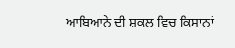ਆਬਿਆਨੇ ਦੀ ਸ਼ਕਲ ਵਿਚ ਕਿਸਾਨਾਂ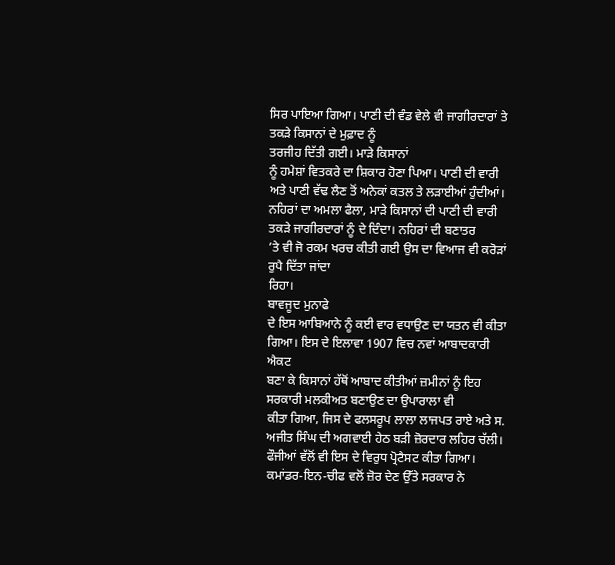ਸਿਰ ਪਾਇਆ ਗਿਆ। ਪਾਣੀ ਦੀ ਵੰਡ ਵੇਲੇ ਵੀ ਜਾਗੀਰਦਾਰਾਂ ਤੇ ਤਕੜੇ ਕਿਸਾਨਾਂ ਦੇ ਮੁਫ਼ਾਦ ਨੂੰ
ਤਰਜੀਹ ਦਿੱਤੀ ਗਈ। ਮਾੜੇ ਕਿਸਾਨਾਂ
ਨੂੰ ਹਮੇਸ਼ਾਂ ਵਿਤਕਰੇ ਦਾ ਸ਼ਿਕਾਰ ਹੋਣਾ ਪਿਆ। ਪਾਣੀ ਦੀ ਵਾਰੀ
ਅਤੇ ਪਾਣੀ ਵੱਢ ਲੈਣ ਤੋਂ ਅਨੇਕਾਂ ਕਤਲ ਤੇ ਲੜਾਈਆਂ ਹੁੰਦੀਆਂ। ਨਹਿਰਾਂ ਦਾ ਅਮਲਾ ਫੈਲਾ, ਮਾੜੇ ਕਿਸਾਨਾਂ ਦੀ ਪਾਣੀ ਦੀ ਵਾਰੀ
ਤਕੜੇ ਜਾਗੀਰਦਾਰਾਂ ਨੂੰ ਦੇ ਦਿੰਦਾ। ਨਹਿਰਾਂ ਦੀ ਬਣਾਤਰ
’ਤੇ ਵੀ ਜੋ ਰਕਮ ਖਰਚ ਕੀਤੀ ਗਈ ਉਸ ਦਾ ਵਿਆਜ ਵੀ ਕਰੋੜਾਂ ਰੁਪੈ ਦਿੱਤਾ ਜਾਂਦਾ
ਰਿਹਾ।
ਬਾਵਜੂਦ ਮੁਨਾਫੇ
ਦੇ ਇਸ ਆਬਿਆਨੇ ਨੂੰ ਕਈ ਵਾਰ ਵਧਾਉਣ ਦਾ ਯਤਨ ਵੀ ਕੀਤਾ ਗਿਆ। ਇਸ ਦੇ ਇਲਾਵਾ 1907 ਵਿਚ ਨਵਾਂ ਆਬਾਦਕਾਰੀ ਐਕਟ
ਬਣਾ ਕੇ ਕਿਸਾਨਾਂ ਹੱਥੋਂ ਆਬਾਦ ਕੀਤੀਆਂ ਜ਼ਮੀਨਾਂ ਨੂੰ ਇਹ ਸਰਕਾਰੀ ਮਲਕੀਅਤ ਬਣਾਉਣ ਦਾ ਉਪਾਰਾਲਾ ਵੀ
ਕੀਤਾ ਗਿਆ, ਜਿਸ ਦੇ ਫਲਸਰੂਪ ਲਾਲਾ ਲਾਜਪਤ ਰਾਏ ਅਤੇ ਸ. ਅਜੀਤ ਸਿੰਘ ਦੀ ਅਗਵਾਈ ਹੇਠ ਬੜੀ ਜ਼ੋਰਦਾਰ ਲਹਿਰ ਚੱਲੀ। ਫੌਜੀਆਂ ਵੱਲੋਂ ਵੀ ਇਸ ਦੇ ਵਿਰੁਧ ਪ੍ਰੋਟੈਸਟ ਕੀਤਾ ਗਿਆ।
ਕਮਾਂਡਰ-ਇਨ-ਚੀਫ ਵਲੋਂ ਜ਼ੋਰ ਦੇਣ ਉੱਤੇ ਸਰਕਾਰ ਨੇ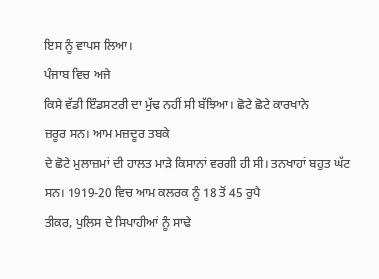ਇਸ ਨੂੰ ਵਾਪਸ ਲਿਆ।
ਪੰਜਾਬ ਵਿਚ ਅਜੇ
ਕਿਸੇ ਵੱਡੀ ਇੰਡਸਟਰੀ ਦਾ ਮੁੱਢ ਨਹੀਂ ਸੀ ਬੱਝਿਆ। ਛੋਟੇ ਛੋਟੇ ਕਾਰਖਾਨੇ
ਜ਼ਰੂਰ ਸਨ। ਆਮ ਮਜ਼ਦੂਰ ਤਬਕੇ
ਦੇ ਛੋਟੇ ਮੁਲਾਜ਼ਮਾਂ ਦੀ ਹਾਲਤ ਮਾੜੇ ਕਿਸਾਨਾਂ ਵਰਗੀ ਹੀ ਸੀ। ਤਨਖਾਹਾਂ ਬਹੁਤ ਘੱਟ ਸਨ। 1919-20 ਵਿਚ ਆਮ ਕਲਰਕ ਨੂੰ 18 ਤੋਂ 45 ਰੁਪੈ
ਤੀਕਰ, ਪੁਲਿਸ ਦੇ ਸਿਪਾਹੀਆਂ ਨੂੰ ਸਾਢੇ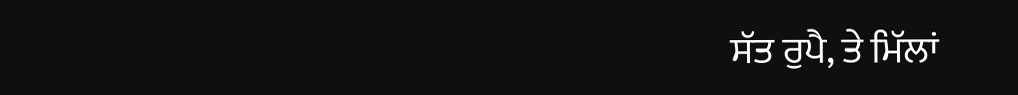ਸੱਤ ਰੁਪੈ, ਤੇ ਮਿੱਲਾਂ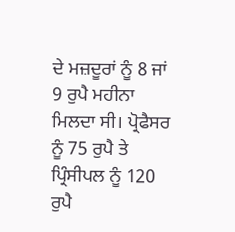ਦੇ ਮਜ਼ਦੂਰਾਂ ਨੂੰ 8 ਜਾਂ 9 ਰੁਪੈ ਮਹੀਨਾ ਮਿਲਦਾ ਸੀ। ਪ੍ਰੋਫੈਸਰ ਨੂੰ 75 ਰੁਪੈ ਤੇ ਪ੍ਰਿੰਸੀਪਲ ਨੂੰ 120 ਰੁਪੈ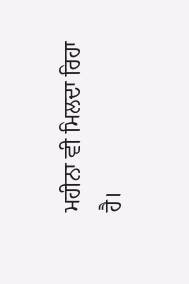ਮਹੀਨਾ ਵੀ ਮਿਲਦਾ ਰਿਹਾ
ਹੈ।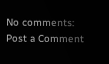No comments:
Post a Comment